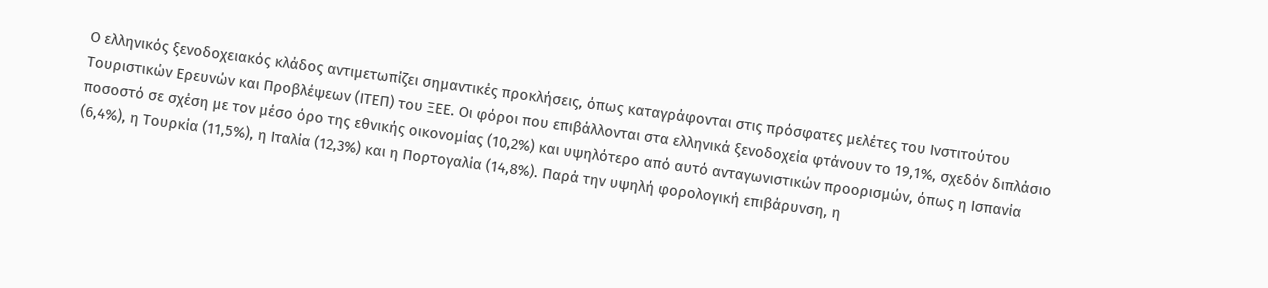Ο ελληνικός ξενοδοχειακός κλάδος αντιμετωπίζει σημαντικές προκλήσεις, όπως καταγράφονται στις πρόσφατες μελέτες του Ινστιτούτου Τουριστικών Ερευνών και Προβλέψεων (ΙΤΕΠ) του ΞΕΕ. Οι φόροι που επιβάλλονται στα ελληνικά ξενοδοχεία φτάνουν το 19,1%, σχεδόν διπλάσιο ποσοστό σε σχέση με τον μέσο όρο της εθνικής οικονομίας (10,2%) και υψηλότερο από αυτό ανταγωνιστικών προορισμών, όπως η Ισπανία (6,4%), η Τουρκία (11,5%), η Ιταλία (12,3%) και η Πορτογαλία (14,8%). Παρά την υψηλή φορολογική επιβάρυνση, η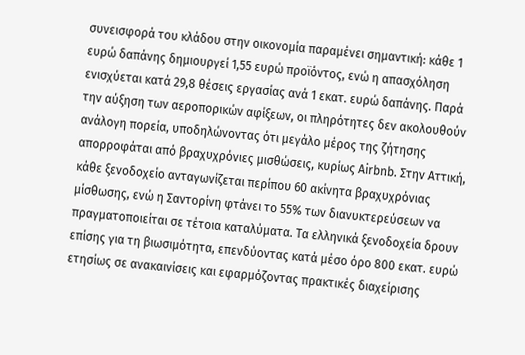συνεισφορά του κλάδου στην οικονομία παραμένει σημαντική: κάθε 1 ευρώ δαπάνης δημιουργεί 1,55 ευρώ προϊόντος, ενώ η απασχόληση ενισχύεται κατά 29,8 θέσεις εργασίας ανά 1 εκατ. ευρώ δαπάνης. Παρά την αύξηση των αεροπορικών αφίξεων, οι πληρότητες δεν ακολουθούν ανάλογη πορεία, υποδηλώνοντας ότι μεγάλο μέρος της ζήτησης απορροφάται από βραχυχρόνιες μισθώσεις, κυρίως Airbnb. Στην Αττική, κάθε ξενοδοχείο ανταγωνίζεται περίπου 60 ακίνητα βραχυχρόνιας μίσθωσης, ενώ η Σαντορίνη φτάνει το 55% των διανυκτερεύσεων να πραγματοποιείται σε τέτοια καταλύματα. Τα ελληνικά ξενοδοχεία δρουν επίσης για τη βιωσιμότητα, επενδύοντας κατά μέσο όρο 800 εκατ. ευρώ ετησίως σε ανακαινίσεις και εφαρμόζοντας πρακτικές διαχείρισης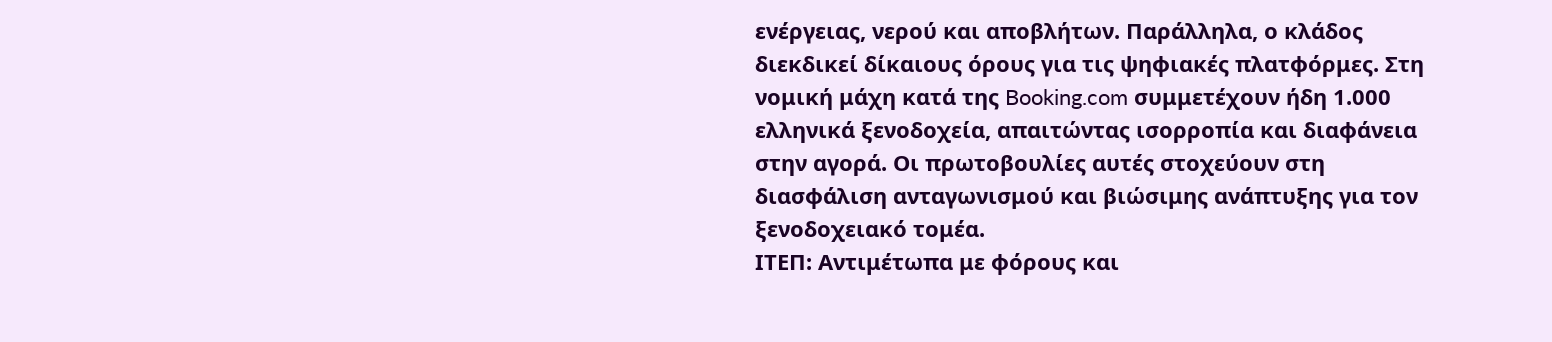ενέργειας, νερού και αποβλήτων. Παράλληλα, ο κλάδος διεκδικεί δίκαιους όρους για τις ψηφιακές πλατφόρμες. Στη νομική μάχη κατά της Booking.com συμμετέχουν ήδη 1.000 ελληνικά ξενοδοχεία, απαιτώντας ισορροπία και διαφάνεια στην αγορά. Οι πρωτοβουλίες αυτές στοχεύουν στη διασφάλιση ανταγωνισμού και βιώσιμης ανάπτυξης για τον ξενοδοχειακό τομέα.
ΙΤΕΠ: Αντιμέτωπα με φόρους και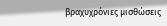βραχυχρόνιες μισθώσεις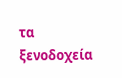τα ξενοδοχεία